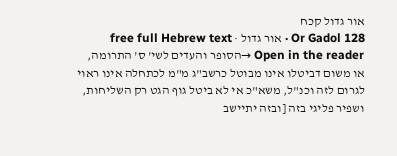אור גדול קכח
Or Gadol 128 · אור גדול · free full Hebrew text
Open in the reader →הסופר והעדים לשי' ס' התרומה, או משום דביטלו אינו מבוטל כרשב"ג מ"מ לכתחלה אינו ראוי לגרום לזה וכנ"ל, משא"כ אי לא ביטל גוף הגט רק השליחות, ושפיר פליגי בזה [ובזה יתיישב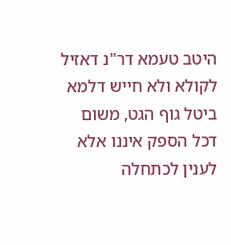היטב טעמא דר"נ דאזיל לקולא ולא חייש דלמא ביטל גוף הגט, משום דכל הספק איננו אלא לענין לכתחלה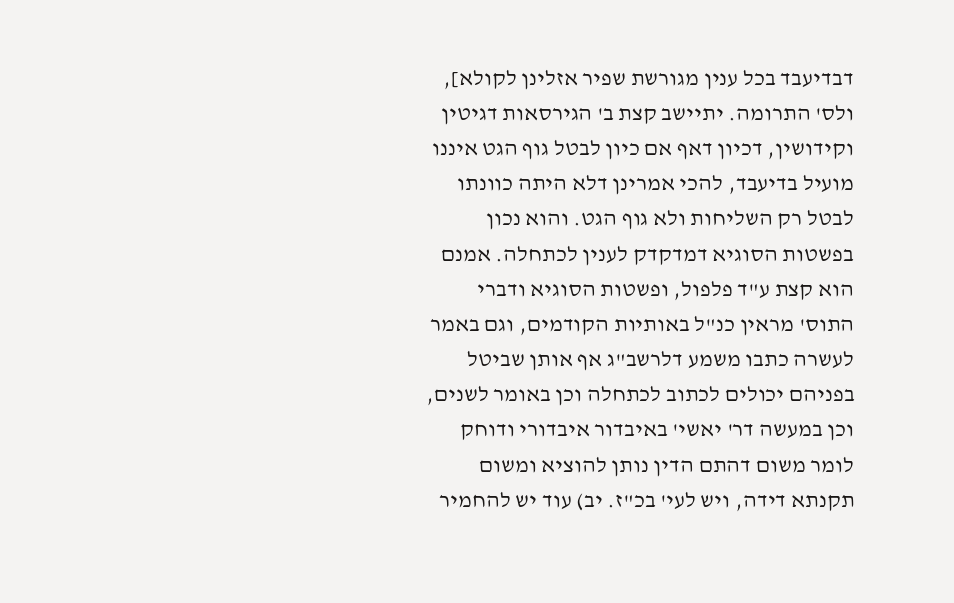דבדיעבד בכל ענין מגורשת שפיר אזלינן לקולא], ולס' התרומה. יתיישב קצת ב' הגירסאות דגיטין וקידושין, דכיון דאף אם כיון לבטל גוף הגט איננו מועיל בדיעבד, להכי אמרינן דלא היתה כוונתו לבטל רק השליחות ולא גוף הגט. והוא נכון בפשטות הסוגיא דמדקדק לענין לכתחלה. אמנם הוא קצת ע"ד פלפול, ופשטות הסוגיא ודברי התוס' מראין כנ"ל באותיות הקודמים, וגם באמר לעשרה כתבו משמע דלרשב"ג אף אותן שביטל בפניהם יכולים לכתוב לכתחלה וכן באומר לשנים, וכן במעשה דר' יאשי' באיבדור איבדורי ודוחק לומר משום דהתם הדין נותן להוציא ומשום תקנתא דידה, ויש לעי' בכ"ז. יב) עוד יש להחמיר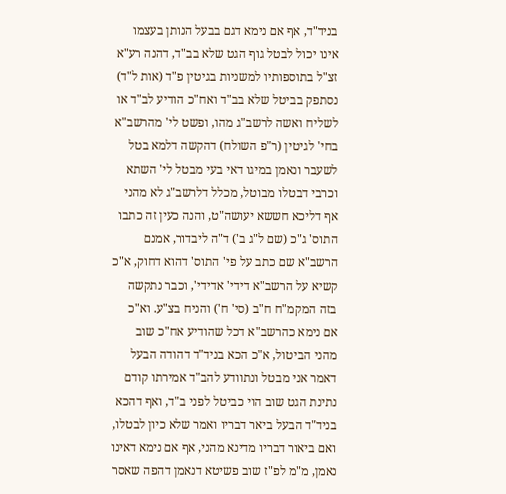בניד"ד, אף אם נימא דגם בבעל הנותן בעצמו אינו יכול לבטל גוף הגט שלא בב"ד, דהנה רע"א זצ"ל בתוספותיו למשניות בגיטין פ"ד (אות ל"ד) נסתפק בביטל שלא בב"ד ואח"כ הודיע לב"ד או לשליח ואשה לרשב"ג מהו, ופשט לי' מהרשב"א בחי' לגיטין (ר"פ השולח) דהקשה דלמא בטל לשעבר ונאמן במיגו דאי בעי מבטל לי' השתא וכרבי דבטלו מבוטל, מכלל דלרשב"ג לא מהני אף דליכא חששא יעושה"ט, והנה כעין זה כתבו התוס' ג"כ (שם ל"ג ב') ד"ה ליבדור, אמנם הרשב"א שם כתב על פי' התוס' דהוא דחוק, א"כ קשיא על הרשב"א דידי' אדידי', וכבר נתקשה בזה המקמ"ח ח"ב (סי' ח') והניח בצ"ע. וא"כ אם נימא כהרשב"א דכל שהודיע אח"כ שוב מהני הביטול, א"כ הכא בניד"ד דהודה הבעל דאמר אני מבטל ונתוודע להב"ד אמירתו קודם נתינת הגט שוב הוי כביטל לפני ב"ד, ואף דהכא בניד"ד הבעל ביאר דבריו ואמר שלא כיון לבטלו, ואם ביאור דבריו מדינא מהני, אף אם נימא דאינו נאמן, מ"מ לפ"ז שוב פשיטא דנאמן דהפה שאסר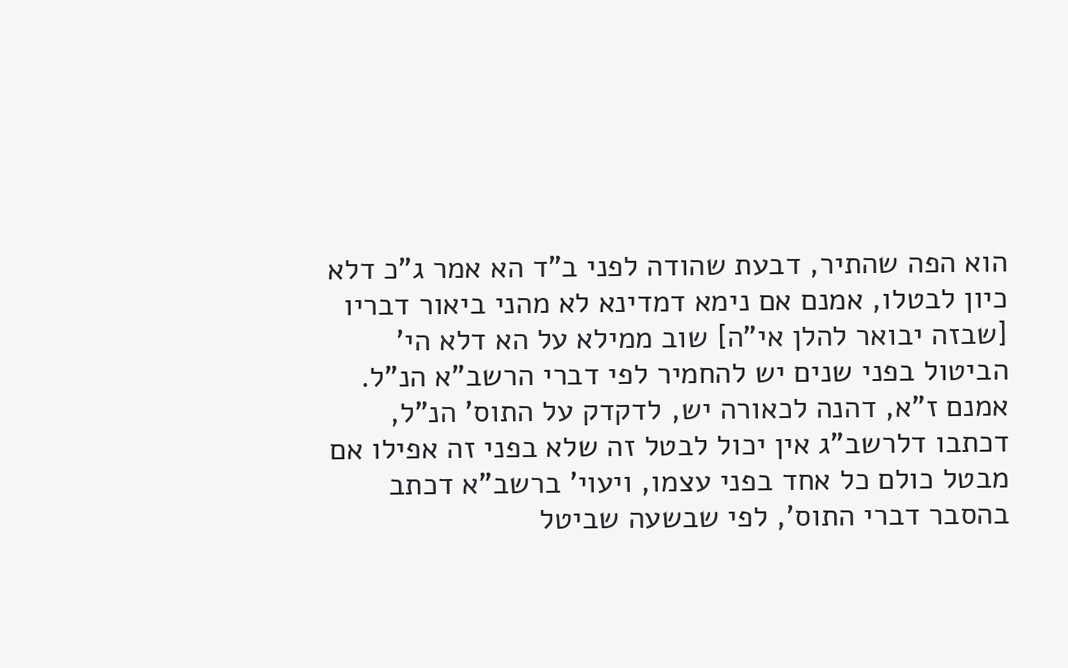הוא הפה שהתיר, דבעת שהודה לפני ב"ד הא אמר ג"כ דלא כיון לבטלו, אמנם אם נימא דמדינא לא מהני ביאור דבריו [שבזה יבואר להלן אי"ה] שוב ממילא על הא דלא הי' הביטול בפני שנים יש להחמיר לפי דברי הרשב"א הנ"ל. אמנם ז"א, דהנה לכאורה יש, לדקדק על התוס' הנ"ל, דכתבו דלרשב"ג אין יכול לבטל זה שלא בפני זה אפילו אם מבטל כולם כל אחד בפני עצמו, ויעוי' ברשב"א דכתב בהסבר דברי התוס', לפי שבשעה שביטל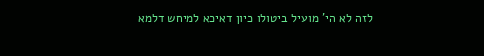לזה לא הי' מועיל ביטולו כיון דאיכא למיחש דלמא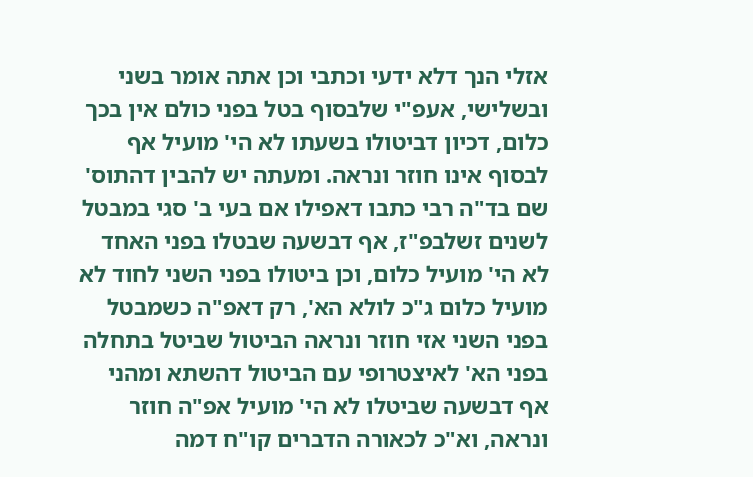אזלי הנך דלא ידעי וכתבי וכן אתה אומר בשני ובשלישי, אעפ"י שלבסוף בטל בפני כולם אין בכך כלום, דכיון דביטולו בשעתו לא הי' מועיל אף לבסוף אינו חוזר ונראה. ומעתה יש להבין דהתוס' שם בד"ה רבי כתבו דאפילו אם בעי ב' סגי במבטל לשנים זשלבפ"ז, אף דבשעה שבטלו בפני האחד לא הי' מועיל כלום, וכן ביטולו בפני השני לחוד לא מועיל כלום ג"כ לולא הא', רק דאפ"ה כשמבטל בפני השני אזי חוזר ונראה הביטול שביטל בתחלה בפני הא' לאיצטרופי עם הביטול דהשתא ומהני אף דבשעה שביטלו לא הי' מועיל אפ"ה חוזר ונראה, וא"כ לכאורה הדברים קו"ח דמה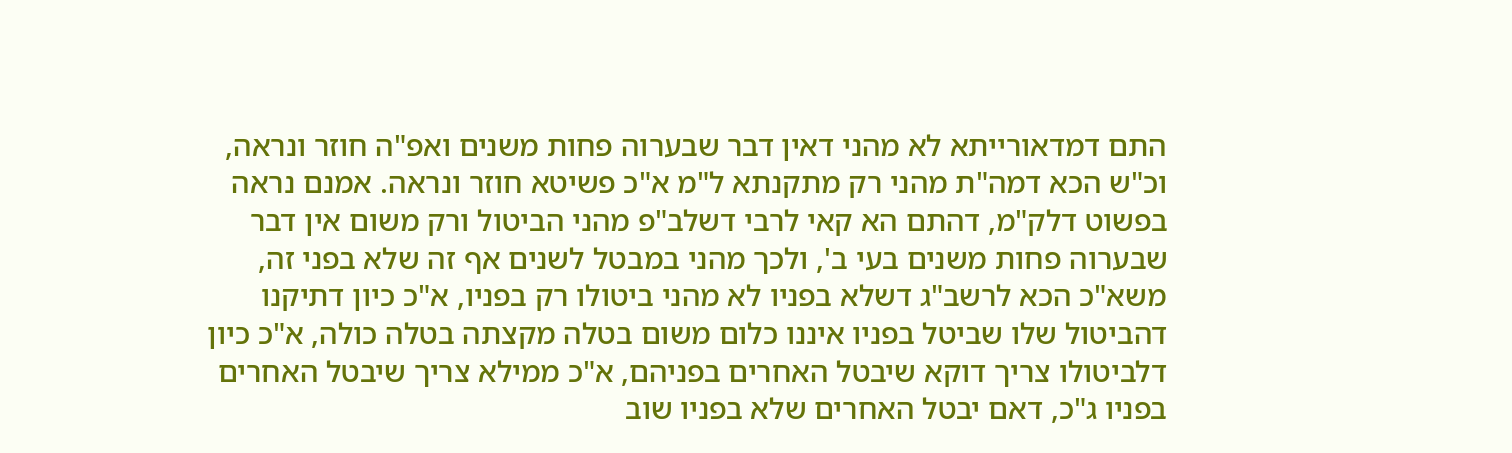התם דמדאורייתא לא מהני דאין דבר שבערוה פחות משנים ואפ"ה חוזר ונראה, וכ"ש הכא דמה"ת מהני רק מתקנתא ל"מ א"כ פשיטא חוזר ונראה. אמנם נראה בפשוט דלק"מ, דהתם הא קאי לרבי דשלב"פ מהני הביטול ורק משום אין דבר שבערוה פחות משנים בעי ב', ולכך מהני במבטל לשנים אף זה שלא בפני זה, משא"כ הכא לרשב"ג דשלא בפניו לא מהני ביטולו רק בפניו, א"כ כיון דתיקנו דהביטול שלו שביטל בפניו איננו כלום משום בטלה מקצתה בטלה כולה, א"כ כיון דלביטולו צריך דוקא שיבטל האחרים בפניהם, א"כ ממילא צריך שיבטל האחרים בפניו ג"כ, דאם יבטל האחרים שלא בפניו שוב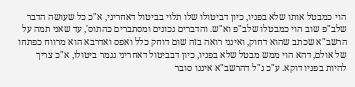הוי כמבטל אותו שלא בפניו, כיון דביטולו שלו תלוי בביטול דאחריני, א"כ כל שעושה הדבר שלב"פ שוב הוי כמבטלו שלב"פ וא"ש. והדברים נכונים ומסתברים כהתוס', עד שאני תמה על הרשב"א שכתב שהוא דחוק, ואינני רואה בזה שום דוחק כלל ואפס ואדרבא הוא מרווח כפתחו של אולם, דהא הוי ממש מבטל שלא בפניו, כיון דבביטול דאחריני נגמר ביטולו, א"כ צריך להיות בפניו דוקא. ע"כ נ"ל דהרשב"א איננו סובר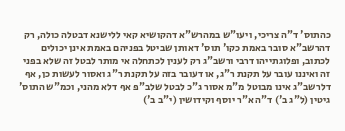כהתוס' ד"ה צריכי, ויעו"ש במהרש"א דהקושיא קאי ללישנא דבטלה כולה, רק דהרשב"א סובר באמת כקו' תוס' דאותן שביטל בפניהם באמת אינן יכולים לכתוב, ופלוגתייהו דרבי ורשב"ג רק לענין לכתחלה אי מותר לבטל זה שלא בפני זה ואיננו עובר על תקנת ר"ג, או דעובר בזה על תקנת ר"ג ואסור לעשות כן, אף דלרשב"ג אינו מבוטל מ"מ אסור ג"כ לבטל שלב"פ אף דלא מהני, וכמ"ש התוס' גיטין (ל"ג ב') ד"ה א"ר יוסף וקידושין (י"ב ב')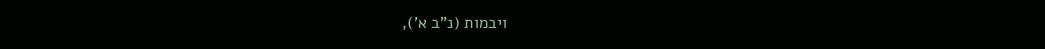ויבמות (נ"ב א'),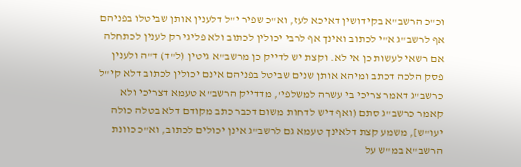וכ"כ הרשב"א בקידושין דאיכא לעז, וא"כ שפיר י"ל דלענין אותן שביטלו בפניהם אף לרשב"ג א"י לכתוב ואינך אף לרבי יכולין לכתוב ולא פליגי רק לענין לכתחלה אם רשאי לעשות כן אי לא. וקצת יש לדייק כן מרשב"א גיטין (ל"ד) ד"ה ולענין פסק הלכה דכתב ומיהא אותן שנים שביטל בפניהם אינם יכולין לכתוב דלא קי"ל כרשב"ג דאמר צריכי בי עשרה למשלפי', מדדייק הרשב"א טעמא דצריכי ולא קאמר כרשב"ג סתם (ואף דיש לדחות משום דכבר כתב מקודם דלא בטלה כולה יעו"ש], משמע קצת דלאינך טעמא גם לרשב"ג אינן יכולים לכתוב, וא"כ כוונת הרשב"א במ"ש על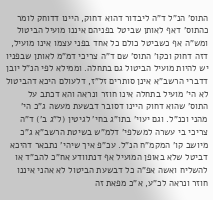התוס' הנ"ל ד"ה ליבדור דהוא דחוק, היינו דדוחק לומר כהתוס' דאף לאותן שביטל בפניהם איננו מועיל הביטול ומש"ה אף כשביטל כולם כל אחד בפני עצמו אינו מועיל, דזה דחוק וכקו' התוס' שם ד"ה צריכי דמ"מ לאותן שבפניו יש להיות מועיל הביטול גם בתחלה. וממילא לפי הנ"ל יובן דדברי הרשב"א אינן סותרים זל"ז, דלעולם היכא דהביטול לא הי' מועיל בתחלה אינו חוזר ונראה והא דכתב על התוס' שהוא דחוק היינו דסובר דבשעת מעשה ג"כ הי' מהני וכנ"ל. וגם יעוי' בתו"ג בחי' לגיטין (ל"ג ב') ד"ה צריכי בי עשרה למשלפי' דלמ"ש בשיטת הרשב"א ג"כ מיושב קו' המקמ"ח הנ"ל. עכ"פ איך שיהי' נתבאר דהיכא דביטל שלא באופן המועיל אף דנתוודע אח"כ להב"ד או להשליח ואשה אפ"ה כל דבשעת הביטול לא אהני איננו חוזר ונראה לכ"ע, א"כ מפאת זה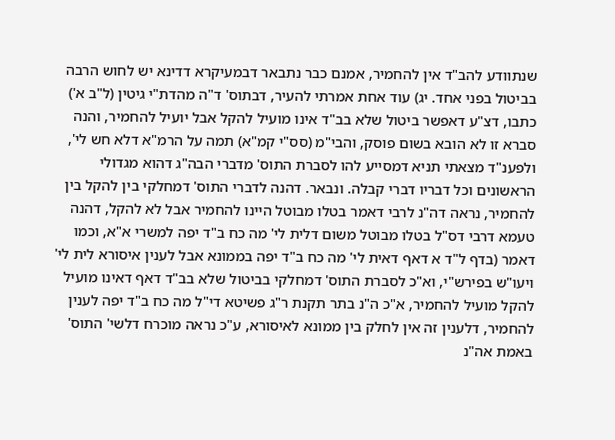שנתוודע להב"ד אין להחמיר, אמנם כבר נתבאר דבמעיקרא דדינא יש לחוש הרבה בביטול בפני אחד. יג) עוד אחת אמרתי להעיר, דבתוס' ד"ה מהדת"י גיטין (ל"ב א') כתבו, דצ"ע דאפשר ביטול שלא בב"ד אינו מועיל להקל אבל יועיל להחמיר, והנה סברא זו לא הובא בשום פוסק, והבי"מ (סס"י קמ"א) תמה על הרמ"א דלא חש לי', ולפענ"ד מצאתי תניא דמסייע להו לסברת התוס' מדברי הבה"ג דהוא מגדולי הראשונים וכל דבריו דברי קבלה. ונבאר. דהנה לדברי התוס' דמחלקי בין להקל בין להחמיר, נראה דה"נ לרבי דאמר בטלו מבוטל היינו להחמיר אבל לא להקל, דהנה טעמא דרבי דס"ל בטלו מבוטל משום דלית לי' מה כח ב"ד יפה למשרי א"א, וכמו דאמר (בדף ל"ד א דאף דאית לי' מה כח ב"ד יפה בממונא אבל לענין איסורא לית לי' ויעו"ש בפירש"י, וא"כ לסברת התוס' דמחלקי בביטול שלא בב"ד דאף דאינו מועיל להקל מועיל להחמיר, א"כ ה"נ בתר תקנת ר"ג פשיטא די"ל מה כח ב"ד יפה לענין להחמיר, דלענין זה אין לחלק בין ממונא לאיסורא, ע"כ נראה מוכרח דלשי' התוס' באמת אה"נ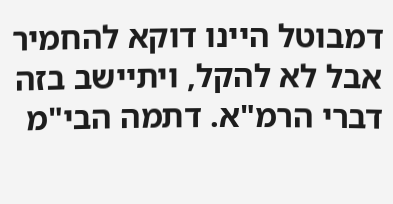דמבוטל היינו דוקא להחמיר אבל לא להקל, ויתיישב בזה דברי הרמ"א. דתמה הבי"מ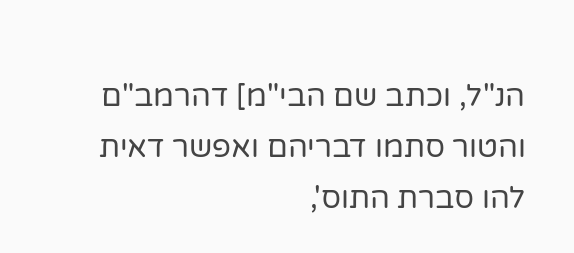הנ"ל, וכתב שם הבי"מ] דהרמב"ם והטור סתמו דבריהם ואפשר דאית להו סברת התוס',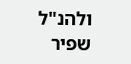ולהנ"ל שפיר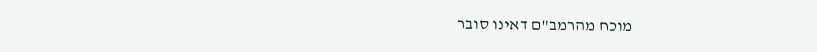מוכח מהרמב"ם דאינו סובר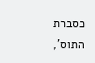כסברת התוס',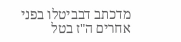מדכתב דבביטלו בפני אחרים ה"ז בטל